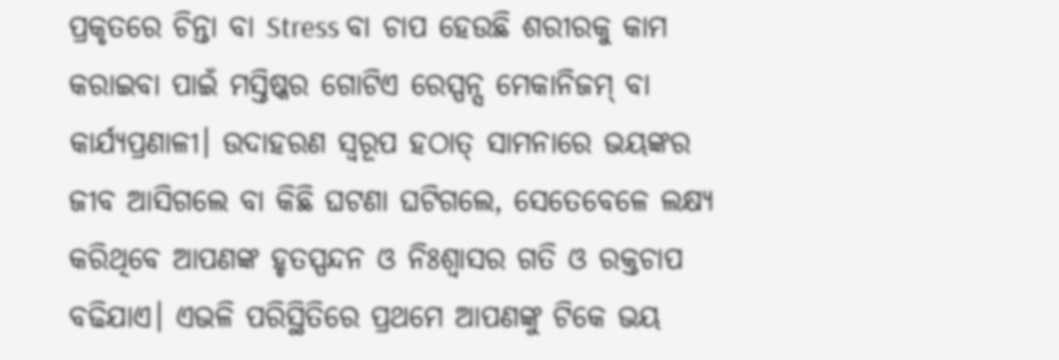ପ୍ରକୃତରେ ଚିନ୍ତା ବା Stress ବା ଚାପ ହେଉଛି ଶରୀରକୁ କାମ କରାଇବା ପାଇଁ ମସ୍ତିଷ୍କର ଗୋଟିଏ ରେସ୍ପନ୍ସ ମେକାନିଜମ୍ ବା କାର୍ଯ୍ୟପ୍ରଣାଳୀ। ଉଦାହରଣ ସ୍ୱରୂପ ହଠାତ୍ ସାମନାରେ ଭୟଙ୍କର ଜୀବ ଆସିଗଲେ ବା କିଛି ଘଟଣା ଘଟିଗଲେ, ସେତେବେଳେ ଲକ୍ଷ୍ୟ କରିଥିବେ ଆପଣଙ୍କ ହୃତସ୍ପନ୍ଦନ ଓ ନିଃଶ୍ୱାସର ଗତି ଓ ରକ୍ତଚାପ ବଢିଯାଏ। ଏଭଳି ପରିସ୍ଥିତିରେ ପ୍ରଥମେ ଆପଣଙ୍କୁ ଟିକେ ଭୟ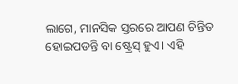ଲାଗେ, ମାନସିକ ସ୍ତରରେ ଆପଣ ଚିନ୍ତିତ ହୋଇପଡନ୍ତି ବା ଷ୍ଟ୍ରେସ୍ ହୁଏ। ଏହି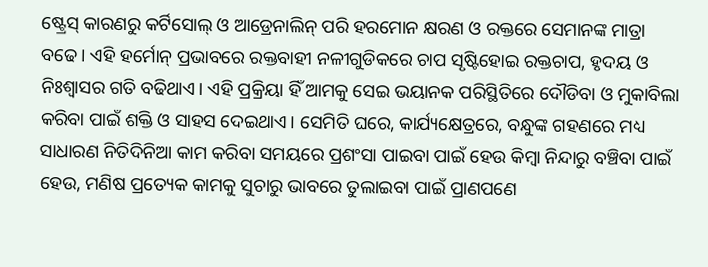ଷ୍ଟ୍ରେସ୍ କାରଣରୁ କର୍ଟିସୋଲ୍ ଓ ଆଡ୍ରେନାଲିନ୍ ପରି ହରମୋନ କ୍ଷରଣ ଓ ରକ୍ତରେ ସେମାନଙ୍କ ମାତ୍ରା ବଢେ। ଏହି ହର୍ମୋନ୍ ପ୍ରଭାବରେ ରକ୍ତବାହୀ ନଳୀଗୁଡିକରେ ଚାପ ସୃଷ୍ଟିହୋଇ ରକ୍ତଚାପ, ହୃଦୟ ଓ ନିଃଶ୍ୱାସର ଗତି ବଢିଥାଏ। ଏହି ପ୍ରକ୍ରିୟା ହିଁ ଆମକୁ ସେଇ ଭୟାନକ ପରିସ୍ଥିତିରେ ଦୌଡିବା ଓ ମୁକାବିଲା କରିବା ପାଇଁ ଶକ୍ତି ଓ ସାହସ ଦେଇଥାଏ। ସେମିତି ଘରେ, କାର୍ଯ୍ୟକ୍ଷେତ୍ରରେ, ବନ୍ଧୁଙ୍କ ଗହଣରେ ମଧ୍ୟ ସାଧାରଣ ନିତିଦିନିଆ କାମ କରିବା ସମୟରେ ପ୍ରଶଂସା ପାଇବା ପାଇଁ ହେଉ କିମ୍ବା ନିନ୍ଦାରୁ ବଞ୍ଚିବା ପାଇଁ ହେଉ, ମଣିଷ ପ୍ରତ୍ୟେକ କାମକୁ ସୁଚାରୁ ଭାବରେ ତୁଲାଇବା ପାଇଁ ପ୍ରାଣପଣେ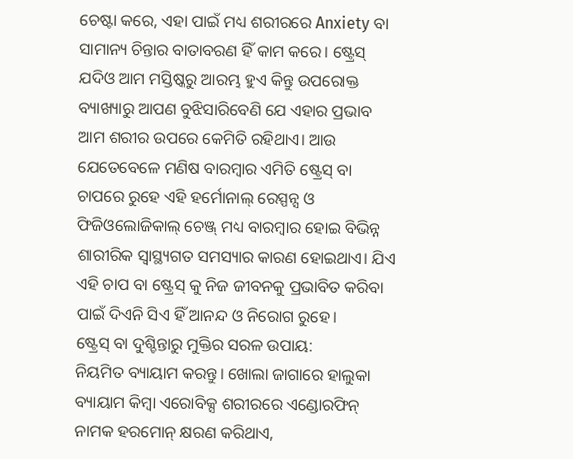ଚେଷ୍ଟା କରେ, ଏହା ପାଇଁ ମଧ୍ୟ ଶରୀରରେ Anxiety ବା ସାମାନ୍ୟ ଚିନ୍ତାର ବାତାବରଣ ହିଁ କାମ କରେ। ଷ୍ଟ୍ରେସ୍ ଯଦିଓ ଆମ ମସ୍ତିଷ୍କରୁ ଆରମ୍ଭ ହୁଏ କିନ୍ତୁ ଉପରୋକ୍ତ ବ୍ୟାଖ୍ୟାରୁ ଆପଣ ବୁଝିସାରିବେଣି ଯେ ଏହାର ପ୍ରଭାବ ଆମ ଶରୀର ଉପରେ କେମିତି ରହିଥାଏ। ଆଉ ଯେତେବେଳେ ମଣିଷ ବାରମ୍ବାର ଏମିତି ଷ୍ଟ୍ରେସ୍ ବା ଚାପରେ ରୁହେ ଏହି ହର୍ମୋନାଲ୍ ରେସ୍ପନ୍ସ ଓ ଫିଜିଓଲୋଜିକାଲ୍ ଚେଞ୍ଜ୍ ମଧ୍ୟ ବାରମ୍ବାର ହୋଇ ବିଭିନ୍ନ ଶାରୀରିକ ସ୍ୱାସ୍ଥ୍ୟଗତ ସମସ୍ୟାର କାରଣ ହୋଇଥାଏ। ଯିଏ ଏହି ଚାପ ବା ଷ୍ଟ୍ରେସ୍ କୁ ନିଜ ଜୀବନକୁ ପ୍ରଭାବିତ କରିବା ପାଇଁ ଦିଏନି ସିଏ ହିଁ ଆନନ୍ଦ ଓ ନିରୋଗ ରୁହେ।
ଷ୍ଟ୍ରେସ୍ ବା ଦୁଶ୍ଚିନ୍ତାରୁ ମୁକ୍ତିର ସରଳ ଉପାୟ:
ନିୟମିତ ବ୍ୟାୟାମ କରନ୍ତୁ। ଖୋଲା ଜାଗାରେ ହାଲୁକା ବ୍ୟାୟାମ କିମ୍ବା ଏରୋବିକ୍ସ ଶରୀରରେ ଏଣ୍ଡୋରଫିନ୍ ନାମକ ହରମୋନ୍ କ୍ଷରଣ କରିଥାଏ,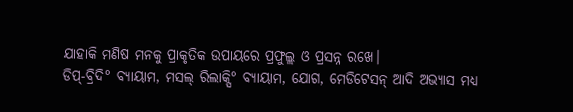ଯାହାକି ମଣିଷ ମନକୁ ପ୍ରାକୃତିକ ଉପାୟରେ ପ୍ରଫୁଲ୍ଲ ଓ ପ୍ରସନ୍ନ ରଖେ।
ଡିପ୍-ବ୍ରିଦି° ବ୍ୟାୟାମ, ମସଲ୍ ରିଲାକ୍ସି° ବ୍ୟାୟାମ, ଯୋଗ, ମେଡିଟେସନ୍ ଆଦି ଅଭ୍ୟାସ ମଧ୍ୟ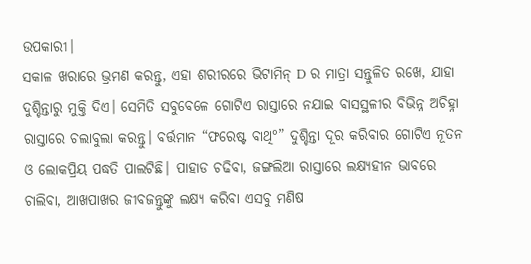ଉପକାରୀ।
ସକାଳ ଖରାରେ ଭ୍ରମଣ କରନ୍ତୁ, ଏହା ଶରୀରରେ ଭିଟାମିନ୍ D ର ମାତ୍ରା ସନ୍ତୁଳିତ ରଖେ, ଯାହା ଦୁଶ୍ଚିନ୍ତାରୁ ମୁକ୍ତି ଦିଏ। ସେମିତି ସବୁବେଳେ ଗୋଟିଏ ରାସ୍ତାରେ ନଯାଇ ବାସସ୍ଥଳୀର ବିଭିନ୍ନ ଅଚିହ୍ନା ରାସ୍ତାରେ ଚଲାବୁଲା କରନ୍ତୁ। ବର୍ତ୍ତମାନ “ଫରେଷ୍ଟ ବାଥି°” ଦୁଶ୍ଚିନ୍ତା ଦୂର କରିବାର ଗୋଟିଏ ନୂତନ ଓ ଲୋକପ୍ରିୟ ପଦ୍ଧତି ପାଲଟିଛି। ପାହାଡ ଚଢିବା, ଜଙ୍ଗଲିଆ ରାସ୍ତାରେ ଲକ୍ଷ୍ୟହୀନ ଭାବରେ ଚାଲିବା, ଆଖପାଖର ଜୀବଜନ୍ତୁଙ୍କୁ ଲକ୍ଷ୍ୟ କରିବା ଏସବୁ ମଣିଷ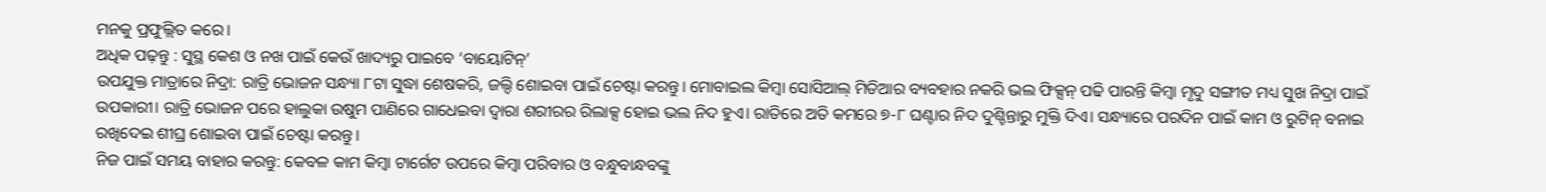ମନକୁ ପ୍ରଫୁଲ୍ଲିତ କରେ।
ଅଧିକ ପଢ଼ନ୍ତୁ : ସୁସ୍ଥ କେଶ ଓ ନଖ ପାଇଁ କେଉଁ ଖାଦ୍ୟରୁ ପାଇବେ ‘ବାୟୋଟିନ୍’
ଉପଯୁକ୍ତ ମାତ୍ରାରେ ନିଦ୍ରା: ରାତ୍ରି ଭୋଜନ ସନ୍ଧ୍ୟା ୮ଟା ସୁଦ୍ଧା ଶେଷକରି, ଜଲ୍ଦି ଶୋଇବା ପାଇଁ ଚେଷ୍ଟା କରନ୍ତୁ। ମୋବାଇଲ କିମ୍ବା ସୋସିଆଲ୍ ମିଡିଆର ବ୍ୟବହାର ନକରି ଭଲ ଫିକ୍ସନ୍ ପଢି ପାରନ୍ତି କିମ୍ବା ମୃଦୁ ସଙ୍ଗୀତ ମଧ୍ୟ ସୁଖ ନିଦ୍ରା ପାଇଁ ଉପକାରୀ। ରାତ୍ରି ଭୋଜନ ପରେ ହାଲୁକା ଉଷୁମ ପାଣିରେ ଗାଧେଇବା ଦ୍ବାରା ଶରୀରର ରିଲାକ୍ସ ହୋଇ ଭଲ ନିଦ ହୁଏ। ରାତିରେ ଅତି କମରେ ୭-୮ ଘଣ୍ଟାର ନିଦ ଦୁଶ୍ଚିନ୍ତାରୁ ମୁକ୍ତି ଦିଏ। ସନ୍ଧ୍ୟାରେ ପରଦିନ ପାଇଁ କାମ ଓ ରୁଟିନ୍ ବନାଇ ରଖିଦେଇ ଶୀଘ୍ର ଶୋଇବା ପାଇଁ ଚେଷ୍ଟା କରନ୍ତୁ।
ନିଜ ପାଇଁ ସମୟ ବାହାର କରନ୍ତୁ: କେବଳ କାମ କିମ୍ବା ଟାର୍ଗେଟ ଉପରେ କିମ୍ବା ପରିବାର ଓ ବନ୍ଧୁବାନ୍ଧବଙ୍କୁ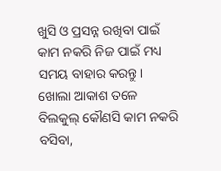ଖୁସି ଓ ପ୍ରସନ୍ନ ରଖିବା ପାଇଁ କାମ ନକରି ନିଜ ପାଇଁ ମଧ୍ୟ ସମୟ ବାହାର କରନ୍ତୁ। ଖୋଲା ଆକାଶ ତଳେ ବିଲକୁଲ୍ କୌଣସି କାମ ନକରି ବସିବା,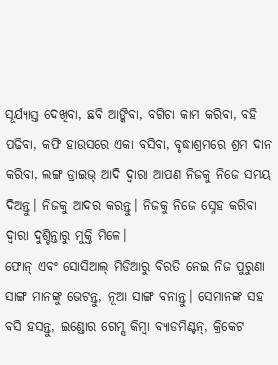ସୂର୍ଯ୍ୟାସ୍ତ ଦେଖିବା, ଛବି ଆଙ୍କିବା, ବଗିଚା କାମ କରିବା, ବହି ପଢିବା, କଫି ହାଉସରେ ଏକା ବସିବା, ବୃଦ୍ଧାଶ୍ରମରେ ଶ୍ରମ ଦାନ କରିବା, ଲଙ୍ଗ ଡ୍ରାଇଭ୍ ଆଦି ଦ୍ବାରା ଆପଣ ନିଜକୁ ନିଜେ ସମୟ ଦିଅନ୍ତୁ। ନିଜକୁ ଆଦର କରନ୍ତୁ। ନିଜକୁ ନିଜେ ସ୍ନେହ କରିବା ଦ୍ବାରା ଦୁଶ୍ଚିନ୍ତାରୁ ମୁକ୍ତି ମିଳେ।
ଫୋନ୍ ଏବଂ ସୋସିଆଲ୍ ମିଡିଆରୁ ବିରତି ନେଇ ନିଜ ପୁରୁଣା ସାଙ୍ଗ ମାନଙ୍କୁ ଭେଟନ୍ତୁ, ନୂଆ ସାଙ୍ଗ ବନାନ୍ତୁ। ସେମାନଙ୍କ ସହ ବସି ହସନ୍ତୁ, ଇଣ୍ଡୋର ଗେମ୍ସ କିମ୍ବା ବ୍ୟାଡମିଣ୍ଟନ୍, କ୍ରିକେଟ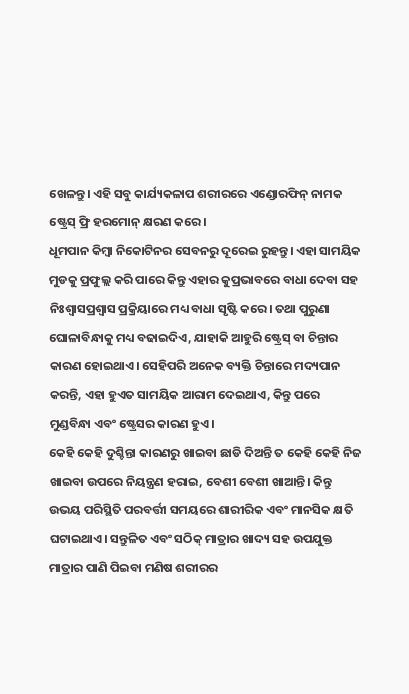ଖେଳନ୍ତୁ। ଏହି ସବୁ କାର୍ଯ୍ୟକଳାପ ଶରୀରରେ ଏଣ୍ଡୋରଫିନ୍ ନାମକ ଷ୍ଟ୍ରେସ୍ ଫ୍ରି ହରମୋନ୍ କ୍ଷରଣ କରେ।
ଧୂମପାନ କିମ୍ବା ନିକୋଟିନର ସେବନରୁ ଦୂରେଇ ରୁହନ୍ତୁ। ଏହା ସାମୟିକ ମୁଡକୁ ପ୍ରଫୁଲ୍ଲ କରି ପାରେ କିନ୍ତୁ ଏହାର କୁପ୍ରଭାବରେ ବାଧା ଦେବା ସହ ନିଃଶ୍ୱାସପ୍ରଶ୍ବାସ ପ୍ରକ୍ରିୟାରେ ମଧ୍ୟ ବାଧା ସୃଷ୍ଟି କରେ। ତଥା ପୁରୁଣା ଘୋଳାବିନ୍ଧାକୁ ମଧ୍ୟ ବଢାଇଦିଏ, ଯାହାକି ଆହୁରି ଷ୍ଟ୍ରେସ୍ ବା ଚିନ୍ତାର କାରଣ ହୋଇଥାଏ। ସେହିପରି ଅନେକ ବ୍ୟକ୍ତି ଚିନ୍ତାରେ ମଦ୍ୟପାନ କରନ୍ତି, ଏହା ହୁଏତ ସାମୟିକ ଆରାମ ଦେଇଥାଏ, କିନ୍ତୁ ପରେ ମୁଣ୍ଡବିନ୍ଧା ଏବଂ ଷ୍ଟ୍ରେସର କାରଣ ହୁଏ।
କେହି କେହି ଦୁଶ୍ଚିନ୍ତା କାରଣରୁ ଖାଇବା ଛାଡି ଦିଅନ୍ତି ତ କେହି କେହି ନିଜ ଖାଇବା ଉପରେ ନିୟନ୍ତ୍ରଣ ହରାଇ, ବେଶୀ ବେଶୀ ଖାଆନ୍ତି। କିନ୍ତୁ ଉଭୟ ପରିସ୍ଥିତି ପରବର୍ତ୍ତୀ ସମୟରେ ଶାରୀରିକ ଏବଂ ମାନସିକ କ୍ଷତି ଘଟାଇଥାଏ। ସନ୍ତୁଳିତ ଏବଂ ସଠିକ୍ ମାତ୍ରାର ଖାଦ୍ୟ ସହ ଉପଯୁକ୍ତ ମାତ୍ରାର ପାଣି ପିଇବା ମଣିଷ ଶରୀରର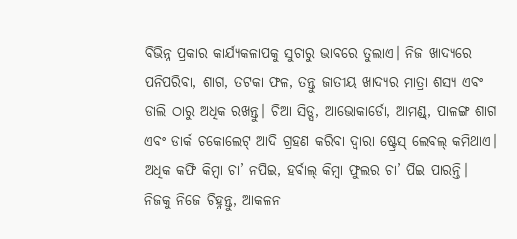ବିଭିନ୍ନ ପ୍ରକାର କାର୍ଯ୍ୟକଳାପକୁ ସୁଚାରୁ ଭାବରେ ତୁଲାଏ। ନିଜ ଖାଦ୍ୟରେ ପନିପରିବା, ଶାଗ, ତଟକା ଫଳ, ତନ୍ତୁ ଜାତୀୟ ଖାଦ୍ୟର ମାତ୍ରା ଶସ୍ୟ ଏବଂ ଡାଲି ଠାରୁ ଅଧିକ ରଖନ୍ତୁ। ଚିଆ ସିଡ୍ସ, ଆଭୋକାର୍ଡୋ, ଆମଣ୍ଡ୍, ପାଳଙ୍ଗ ଶାଗ ଏବଂ ଡାର୍କ ଚକୋଲେଟ୍ ଆଦି ଗ୍ରହଣ କରିବା ଦ୍ୱାରା ଷ୍ଟ୍ରେସ୍ ଲେବଲ୍ କମିଥାଏ। ଅଧିକ କଫି କିମ୍ବା ଚା’ ନପିଇ, ହର୍ବାଲ୍ କିମ୍ବା ଫୁଲର ଚା’ ପିଇ ପାରନ୍ତି।
ନିଜକୁ ନିଜେ ଚିହ୍ନନ୍ତୁ, ଆକଳନ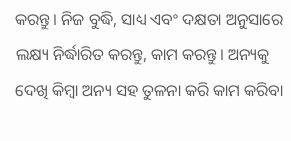କରନ୍ତୁ। ନିଜ ବୁଦ୍ଧି, ସାଧ୍ୟ ଏବଂ ଦକ୍ଷତା ଅନୁସାରେ ଲକ୍ଷ୍ୟ ନିର୍ଦ୍ଧାରିତ କରନ୍ତୁ, କାମ କରନ୍ତୁ। ଅନ୍ୟକୁ ଦେଖି କିମ୍ବା ଅନ୍ୟ ସହ ତୁଳନା କରି କାମ କରିବା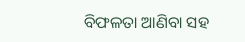ବିଫଳତା ଆଣିବା ସହ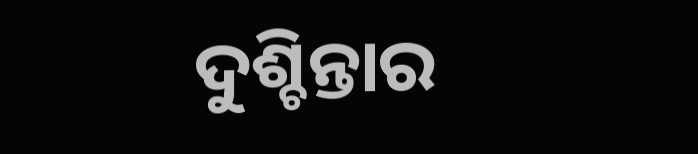ଦୁଶ୍ଚିନ୍ତାର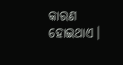କାରଣ ହୋଇଥାଏ।